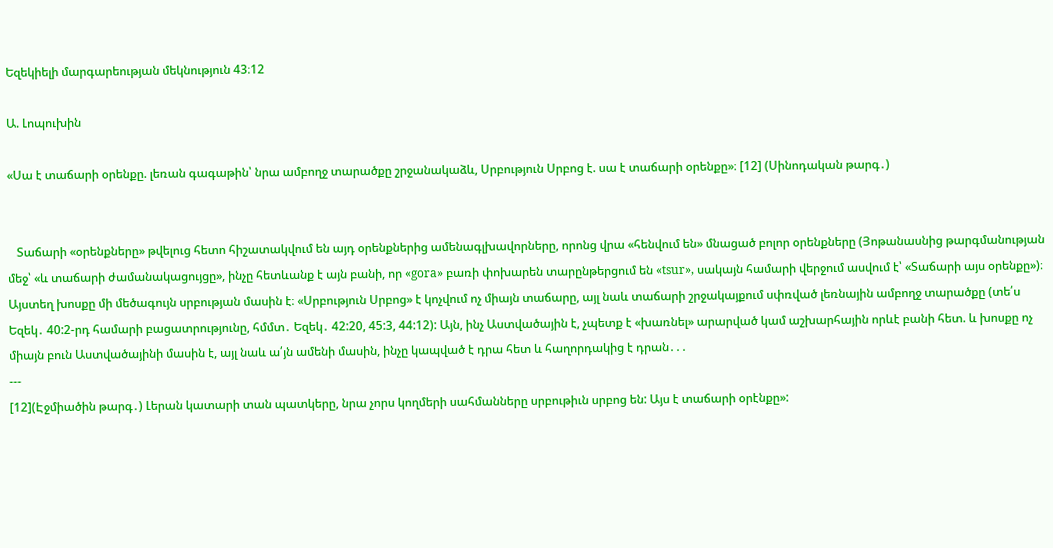Եզեկիելի մարգարեության մեկնություն 43։12

Ա. Լոպուխին

«Սա է տաճարի օրենքը. լեռան գագաթին՝ նրա ամբողջ տարածքը շրջանակաձև, Սրբություն Սրբոց է. սա է տաճարի օրենքը»։ [12] (Սինոդական թարգ․)


   Տաճարի «օրենքները» թվելուց հետո հիշատակվում են այդ օրենքներից ամենագլխավորները, որոնց վրա «հենվում են» մնացած բոլոր օրենքները (Յոթանասնից թարգմանության մեջ՝ «և տաճարի ժամանակացույցը», ինչը հետևանք է այն բանի, որ «gora» բառի փոխարեն տարընթերցում են «tsur», սակայն համարի վերջում ասվում է՝ «Տաճարի այս օրենքը»)։ Այստեղ խոսքը մի մեծագույն սրբության մասին է։ «Սրբություն Սրբոց» է կոչվում ոչ միայն տաճարը, այլ նաև տաճարի շրջակայքում սփռված լեռնային ամբողջ տարածքը (տե՛ս Եզեկ․ 40:2-րդ համարի բացատրությունը, հմմտ․ Եզեկ․ 42:20, 45:3, 44:12): Այն, ինչ Աստվածային է, չպետք է «խառնել» արարված կամ աշխարհային որևէ բանի հետ. և խոսքը ոչ միայն բուն Աստվածայինի մասին է, այլ նաև ա՛յն ամենի մասին, ինչը կապված է դրա հետ և հաղորդակից է դրան․․․
---
[12](Էջմիածին թարգ․) Լերան կատարի տան պատկերը, նրա չորս կողմերի սահմանները սրբութիւն սրբոց են: Այս է տաճարի օրէնքը»: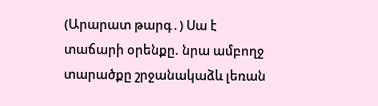(Արարատ թարգ․) Սա է տաճարի օրենքը. նրա ամբողջ տարածքը շրջանակաձև լեռան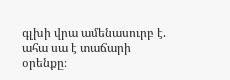գլխի վրա ամենասուրբ է. ահա սա է տաճարի օրենքը։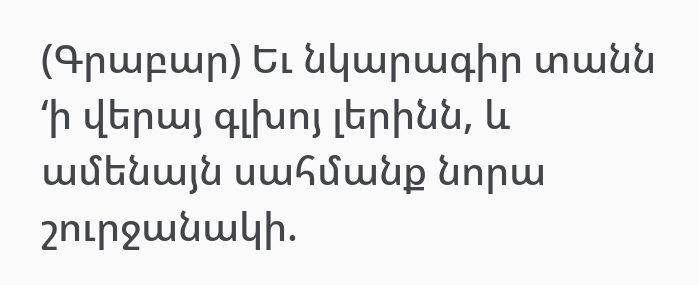(Գրաբար) Եւ նկարագիր տանն ‘ի վերայ գլխոյ լերինն, և ամենայն սահմանք նորա շուրջանակի.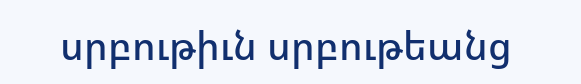սրբութիւն սրբութեանց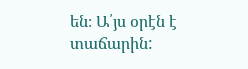են։ Ա՛յս օրէն է տաճարին: